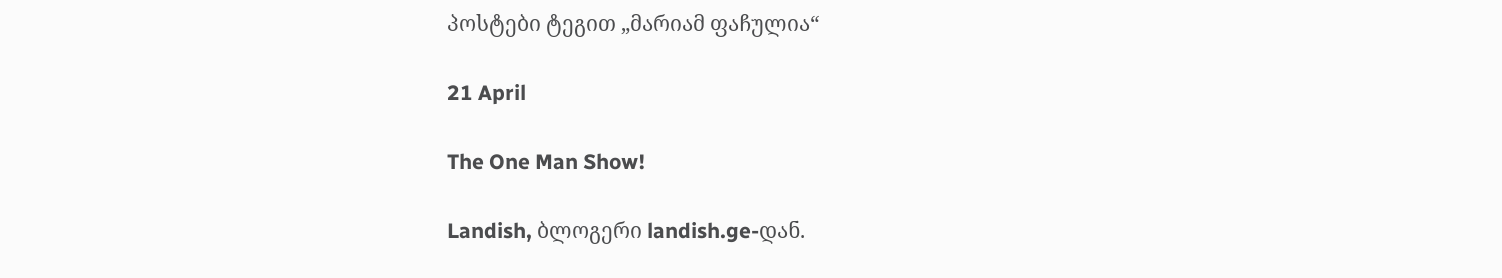პოსტები ტეგით „მარიამ ფაჩულია“

21 April

The One Man Show!

Landish, ბლოგერი landish.ge-დან.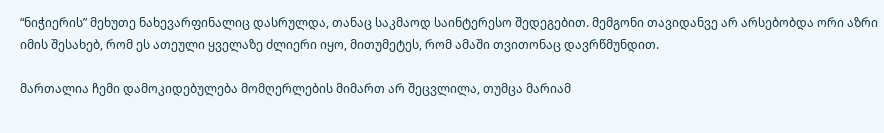“ნიჭიერის” მეხუთე ნახევარფინალიც დასრულდა, თანაც საკმაოდ საინტერესო შედეგებით. მემგონი თავიდანვე არ არსებობდა ორი აზრი იმის შესახებ, რომ ეს ათეული ყველაზე ძლიერი იყო, მითუმეტეს, რომ ამაში თვითონაც დავრწმუნდით.

მართალია ჩემი დამოკიდებულება მომღერლების მიმართ არ შეცვლილა, თუმცა მარიამ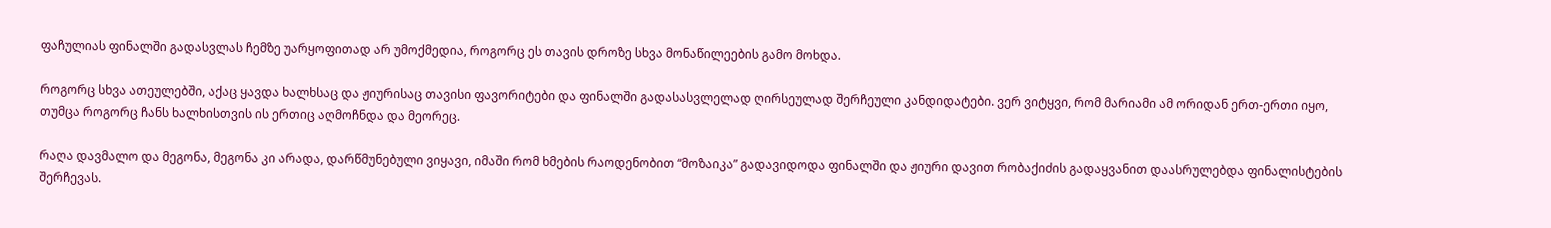ფაჩულიას ფინალში გადასვლას ჩემზე უარყოფითად არ უმოქმედია, როგორც ეს თავის დროზე სხვა მონაწილეების გამო მოხდა.

როგორც სხვა ათეულებში, აქაც ყავდა ხალხსაც და ჟიურისაც თავისი ფავორიტები და ფინალში გადასასვლელად ღირსეულად შერჩეული კანდიდატები. ვერ ვიტყვი, რომ მარიამი ამ ორიდან ერთ-ერთი იყო, თუმცა როგორც ჩანს ხალხისთვის ის ერთიც აღმოჩნდა და მეორეც.

რაღა დავმალო და მეგონა, მეგონა კი არადა, დარწმუნებული ვიყავი, იმაში რომ ხმების რაოდენობით “მოზაიკა” გადავიდოდა ფინალში და ჟიური დავით რობაქიძის გადაყვანით დაასრულებდა ფინალისტების შერჩევას.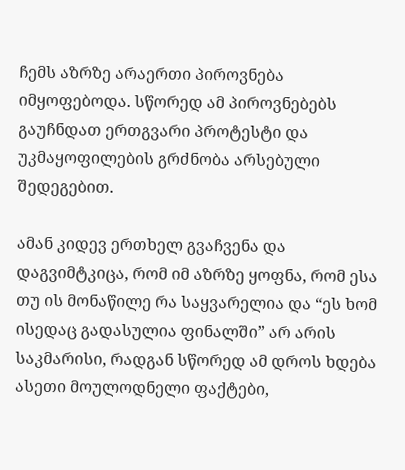ჩემს აზრზე არაერთი პიროვნება იმყოფებოდა. სწორედ ამ პიროვნებებს გაუჩნდათ ერთგვარი პროტესტი და უკმაყოფილების გრძნობა არსებული შედეგებით.

ამან კიდევ ერთხელ გვაჩვენა და დაგვიმტკიცა, რომ იმ აზრზე ყოფნა, რომ ესა თუ ის მონაწილე რა საყვარელია და “ეს ხომ ისედაც გადასულია ფინალში” არ არის საკმარისი, რადგან სწორედ ამ დროს ხდება ასეთი მოულოდნელი ფაქტები,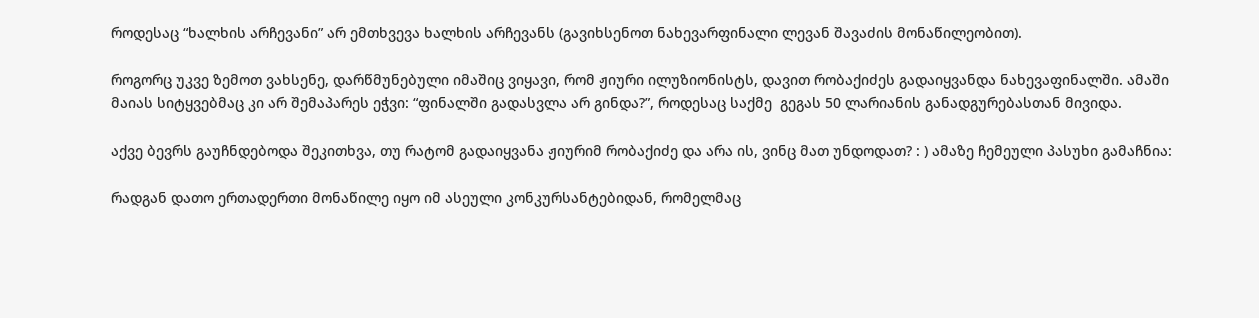როდესაც “ხალხის არჩევანი” არ ემთხვევა ხალხის არჩევანს (გავიხსენოთ ნახევარფინალი ლევან შავაძის მონაწილეობით).

როგორც უკვე ზემოთ ვახსენე, დარწმუნებული იმაშიც ვიყავი, რომ ჟიური ილუზიონისტს, დავით რობაქიძეს გადაიყვანდა ნახევაფინალში. ამაში მაიას სიტყვებმაც კი არ შემაპარეს ეჭვი: “ფინალში გადასვლა არ გინდა?”, როდესაც საქმე  გეგას 50 ლარიანის განადგურებასთან მივიდა.

აქვე ბევრს გაუჩნდებოდა შეკითხვა, თუ რატომ გადაიყვანა ჟიურიმ რობაქიძე და არა ის, ვინც მათ უნდოდათ? : ) ამაზე ჩემეული პასუხი გამაჩნია:

რადგან დათო ერთადერთი მონაწილე იყო იმ ასეული კონკურსანტებიდან, რომელმაც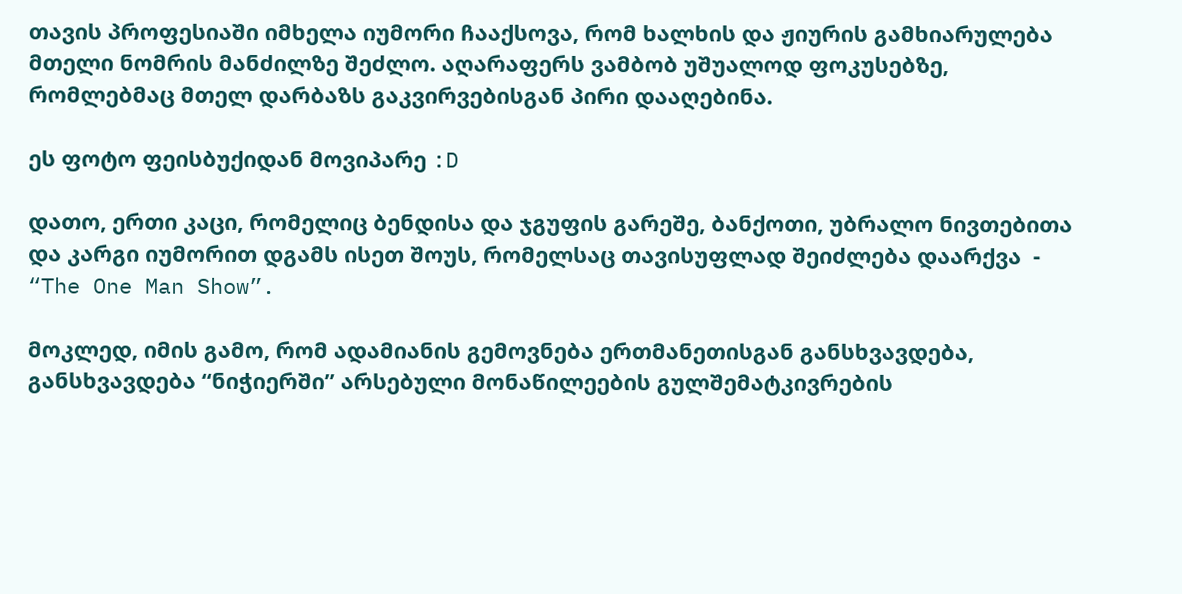თავის პროფესიაში იმხელა იუმორი ჩააქსოვა, რომ ხალხის და ჟიურის გამხიარულება მთელი ნომრის მანძილზე შეძლო. აღარაფერს ვამბობ უშუალოდ ფოკუსებზე, რომლებმაც მთელ დარბაზს გაკვირვებისგან პირი დააღებინა.

ეს ფოტო ფეისბუქიდან მოვიპარე :D

დათო, ერთი კაცი, რომელიც ბენდისა და ჯგუფის გარეშე, ბანქოთი, უბრალო ნივთებითა და კარგი იუმორით დგამს ისეთ შოუს, რომელსაც თავისუფლად შეიძლება დაარქვა  - “The One Man Show”.

მოკლედ, იმის გამო, რომ ადამიანის გემოვნება ერთმანეთისგან განსხვავდება, განსხვავდება “ნიჭიერში” არსებული მონაწილეების გულშემატკივრების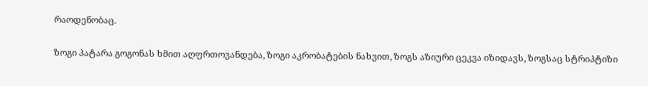რაოდენობაც.

ზოგი პატარა გოგონას ხმით აღფრთოვანდება, ზოგი აკრობატების ნახვით, ზოგს აზიური ცეკვა იზიდავს, ზოგსაც სტრიპტიზი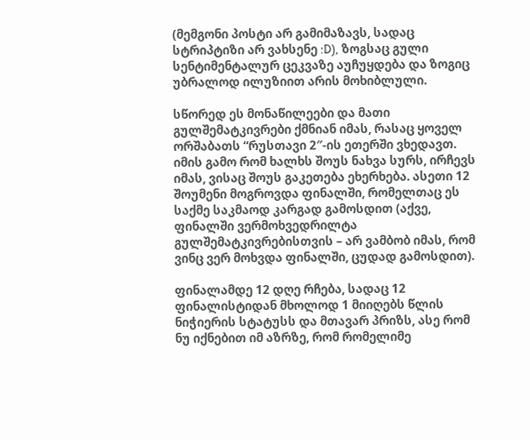(მემგონი პოსტი არ გამიმაზავს, სადაც სტრიპტიზი არ ვახსენე :D), ზოგსაც გული სენტიმენტალურ ცეკვაზე აუჩუყდება და ზოგიც უბრალოდ ილუზიით არის მოხიბლული.

სწორედ ეს მონაწილეები და მათი გულშემატკივრები ქმნიან იმას, რასაც ყოველ ორშაბათს “რუსთავი 2″-ის ეთერში ვხედავთ. იმის გამო რომ ხალხს შოუს ნახვა სურს, ირჩევს იმას, ვისაც შოუს გაკეთება ეხერხება. ასეთი 12 შოუმენი მოგროვდა ფინალში, რომელთაც ეს საქმე საკმაოდ კარგად გამოსდით (აქვე, ფინალში ვერმოხვედრილტა გულშემატკივრებისთვის – არ ვამბობ იმას, რომ ვინც ვერ მოხვდა ფინალში, ცუდად გამოსდით).

ფინალამდე 12 დღე რჩება, სადაც 12 ფინალისტიდან მხოლოდ 1 მიიღებს წლის ნიჭიერის სტატუსს და მთავარ პრიზს, ასე რომ ნუ იქნებით იმ აზრზე, რომ რომელიმე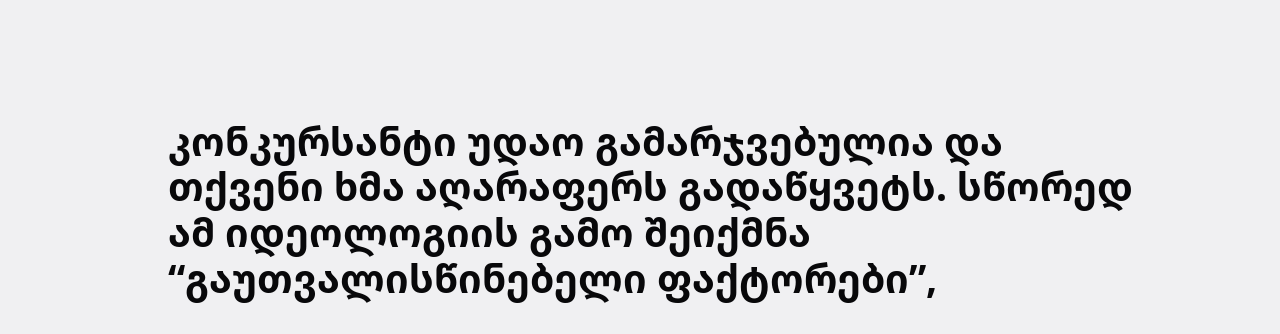კონკურსანტი უდაო გამარჯვებულია და თქვენი ხმა აღარაფერს გადაწყვეტს. სწორედ ამ იდეოლოგიის გამო შეიქმნა “გაუთვალისწინებელი ფაქტორები”,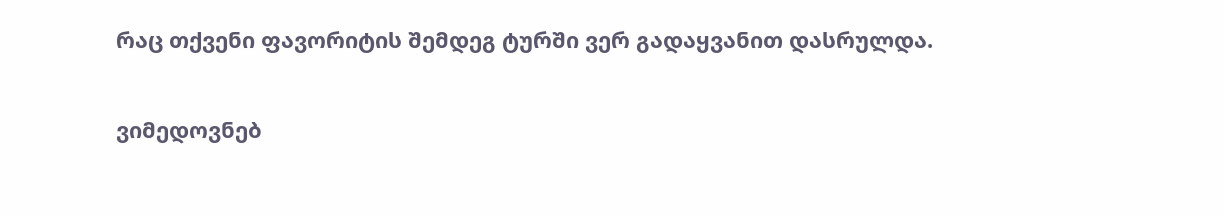რაც თქვენი ფავორიტის შემდეგ ტურში ვერ გადაყვანით დასრულდა.

ვიმედოვნებ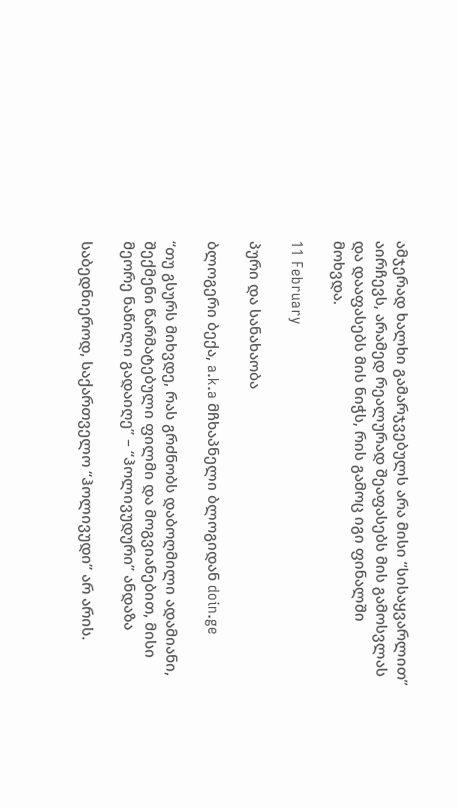ამჯერად ხალხი გამარჯვებულს არა მისი “სისაყვარლით” აირჩევს, არამედ რეალურად შეაფასებს მის გამოსვლას და დააფასებს მის ნიჭს, რის გამოც იგი ფინალში მოხვდა.

11 February

პური და სანახაობა

ბლოგერი ბექა, a.k.a მჩხაპნელი ბლოგიდან doin.ge

“თუ გსურს მიხვდე, რას გრძნობს დაბოღმილი ადამიანი, შექმენი წარმატებული ფილმი და მოგვიანებით, მისი მეორე ნაწილი გადაიღე” – “ჰოლივუდური” ანდაზა

საბედნიეროდ, საქართველო “ჰოლივუდი” არ არის.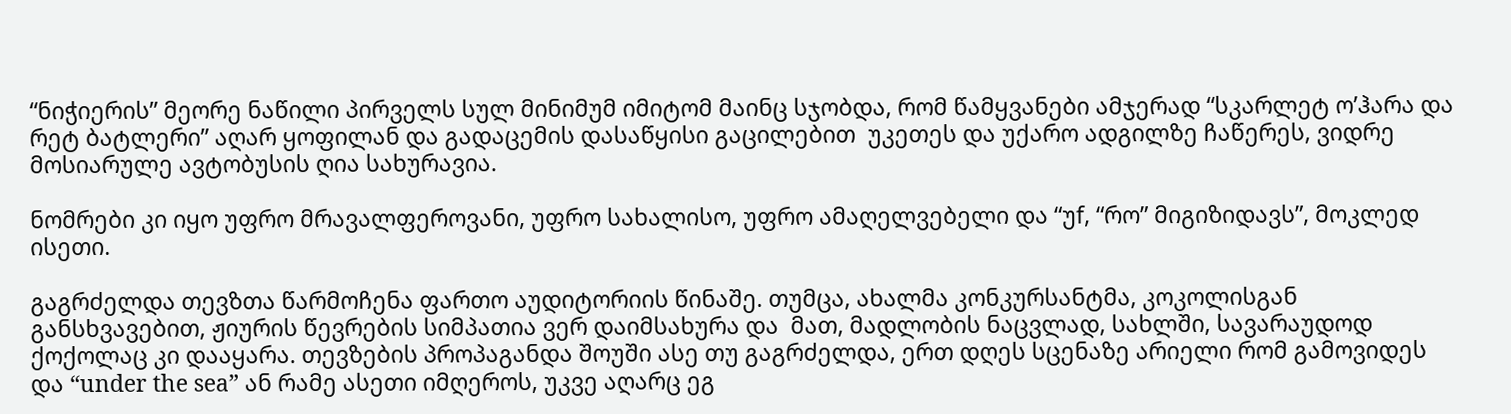“ნიჭიერის” მეორე ნაწილი პირველს სულ მინიმუმ იმიტომ მაინც სჯობდა, რომ წამყვანები ამჯერად “სკარლეტ ო’ჰარა და რეტ ბატლერი” აღარ ყოფილან და გადაცემის დასაწყისი გაცილებით  უკეთეს და უქარო ადგილზე ჩაწერეს, ვიდრე მოსიარულე ავტობუსის ღია სახურავია.

ნომრები კი იყო უფრო მრავალფეროვანი, უფრო სახალისო, უფრო ამაღელვებელი და “უf, “რო” მიგიზიდავს”, მოკლედ ისეთი.

გაგრძელდა თევზთა წარმოჩენა ფართო აუდიტორიის წინაშე. თუმცა, ახალმა კონკურსანტმა, კოკოლისგან განსხვავებით, ჟიურის წევრების სიმპათია ვერ დაიმსახურა და  მათ, მადლობის ნაცვლად, სახლში, სავარაუდოდ ქოქოლაც კი დააყარა. თევზების პროპაგანდა შოუში ასე თუ გაგრძელდა, ერთ დღეს სცენაზე არიელი რომ გამოვიდეს და “under the sea” ან რამე ასეთი იმღეროს, უკვე აღარც ეგ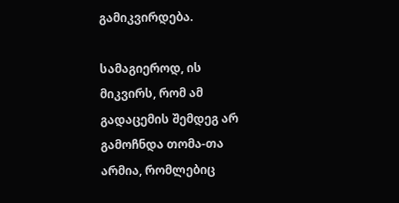გამიკვირდება.

სამაგიეროდ, ის მიკვირს, რომ ამ გადაცემის შემდეგ არ გამოჩნდა თომა-თა არმია, რომლებიც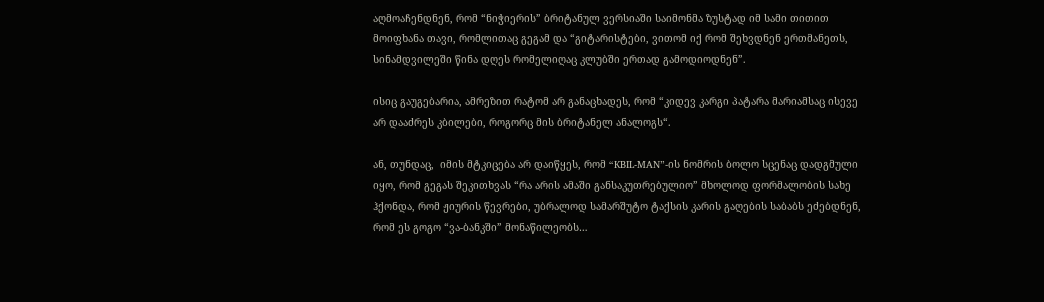აღმოაჩენდნენ, რომ “ნიჭიერის” ბრიტანულ ვერსიაში საიმონმა ზუსტად იმ სამი თითით მოიფხანა თავი, რომლითაც გეგამ და “გიტარისტები, ვითომ იქ რომ შეხვდნენ ერთმანეთს, სინამდვილეში წინა დღეს რომელიღაც კლუბში ერთად გამოდიოდნენ”.

ისიც გაუგებარია, ამრეზით რატომ არ განაცხადეს, რომ “კიდევ კარგი პატარა მარიამსაც ისევე არ დააძრეს კბილები, როგორც მის ბრიტანელ ანალოგს“.

ან, თუნდაც,  იმის მტკიცება არ დაიწყეს, რომ “KBIL-MAN”-ის ნომრის ბოლო სცენაც დადგმული იყო, რომ გეგას შეკითხვას “რა არის ამაში განსაკუთრებულიო” მხოლოდ ფორმალობის სახე ჰქონდა, რომ ჟიურის წევრები, უბრალოდ სამარშუტო ტაქსის კარის გაღების საბაბს ეძებდნენ, რომ ეს გოგო “ვა-ბანკში” მონაწილეობს…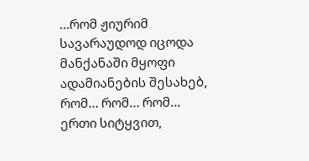…რომ ჟიურიმ სავარაუდოდ იცოდა მანქანაში მყოფი ადამიანების შესახებ, რომ… რომ… რომ… ერთი სიტყვით,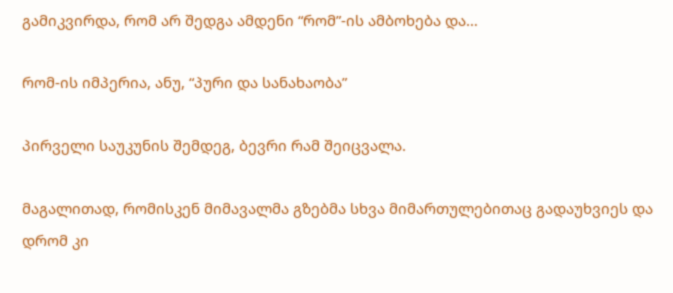გამიკვირდა, რომ არ შედგა ამდენი “რომ”-ის ამბოხება და…

რომ-ის იმპერია, ანუ, “პური და სანახაობა”

პირველი საუკუნის შემდეგ, ბევრი რამ შეიცვალა.

მაგალითად, რომისკენ მიმავალმა გზებმა სხვა მიმართულებითაც გადაუხვიეს და დრომ კი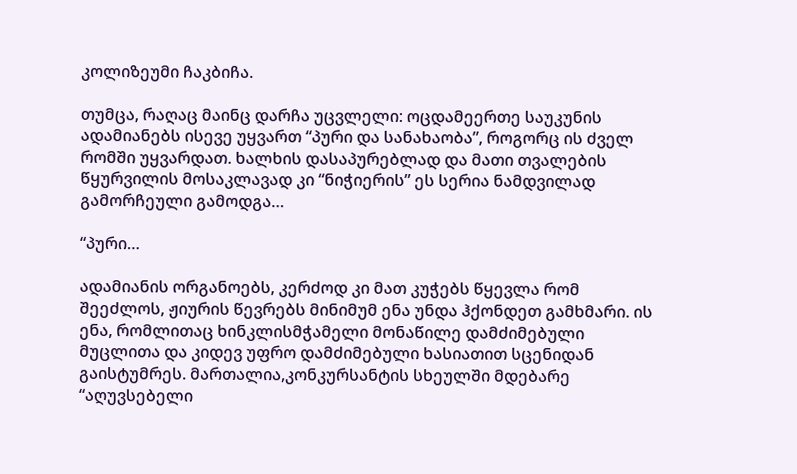კოლიზეუმი ჩაკბიჩა.

თუმცა, რაღაც მაინც დარჩა უცვლელი: ოცდამეერთე საუკუნის ადამიანებს ისევე უყვართ “პური და სანახაობა”, როგორც ის ძველ რომში უყვარდათ. ხალხის დასაპურებლად და მათი თვალების წყურვილის მოსაკლავად კი “ნიჭიერის” ეს სერია ნამდვილად გამორჩეული გამოდგა…

“პური…

ადამიანის ორგანოებს, კერძოდ კი მათ კუჭებს წყევლა რომ შეეძლოს, ჟიურის წევრებს მინიმუმ ენა უნდა ჰქონდეთ გამხმარი. ის ენა, რომლითაც ხინკლისმჭამელი მონაწილე დამძიმებული მუცლითა და კიდევ უფრო დამძიმებული ხასიათით სცენიდან გაისტუმრეს. მართალია,კონკურსანტის სხეულში მდებარე “აღუვსებელი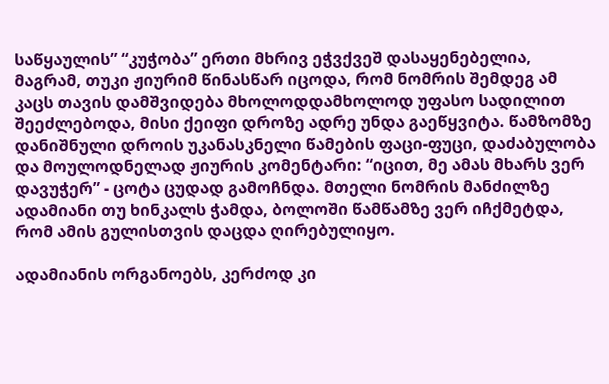საწყაულის” “კუჭობა” ერთი მხრივ ეჭვქვეშ დასაყენებელია, მაგრამ, თუკი ჟიურიმ წინასწარ იცოდა, რომ ნომრის შემდეგ ამ კაცს თავის დამშვიდება მხოლოდდამხოლოდ უფასო სადილით შეეძლებოდა, მისი ქეიფი დროზე ადრე უნდა გაეწყვიტა. წამზომზე დანიშნული დროის უკანასკნელი წამების ფაცი-ფუცი, დაძაბულობა და მოულოდნელად ჟიურის კომენტარი: “იცით, მე ამას მხარს ვერ დავუჭერ” - ცოტა ცუდად გამოჩნდა. მთელი ნომრის მანძილზე ადამიანი თუ ხინკალს ჭამდა, ბოლოში წამწამზე ვერ იჩქმეტდა, რომ ამის გულისთვის დაცდა ღირებულიყო.

ადამიანის ორგანოებს, კერძოდ კი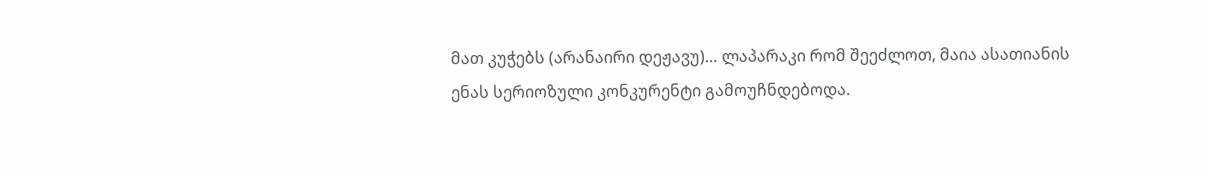მათ კუჭებს (არანაირი დეჟავუ)… ლაპარაკი რომ შეეძლოთ, მაია ასათიანის ენას სერიოზული კონკურენტი გამოუჩნდებოდა.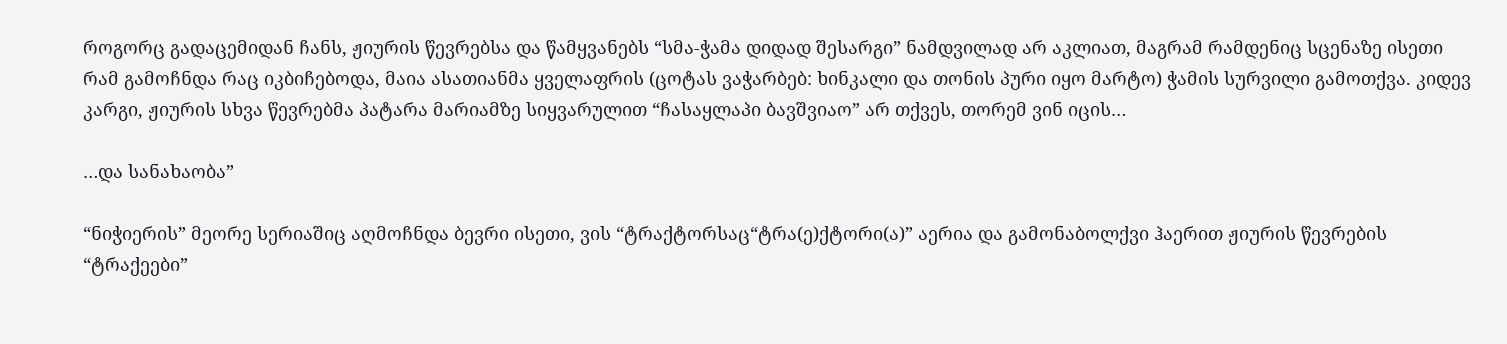როგორც გადაცემიდან ჩანს, ჟიურის წევრებსა და წამყვანებს “სმა-ჭამა დიდად შესარგი” ნამდვილად არ აკლიათ, მაგრამ რამდენიც სცენაზე ისეთი რამ გამოჩნდა რაც იკბიჩებოდა, მაია ასათიანმა ყველაფრის (ცოტას ვაჭარბებ: ხინკალი და თონის პური იყო მარტო) ჭამის სურვილი გამოთქვა. კიდევ კარგი, ჟიურის სხვა წევრებმა პატარა მარიამზე სიყვარულით “ჩასაყლაპი ბავშვიაო” არ თქვეს, თორემ ვინ იცის…

…და სანახაობა”

“ნიჭიერის” მეორე სერიაშიც აღმოჩნდა ბევრი ისეთი, ვის “ტრაქტორსაც“ტრა(ე)ქტორი(ა)” აერია და გამონაბოლქვი ჰაერით ჟიურის წევრების “ტრაქეები”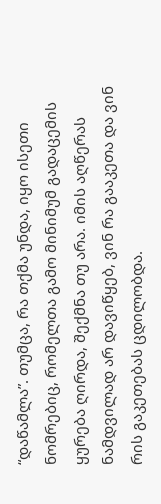“დაწამლა”. თუმცა, რა თქმა უნდა, იყო ისეთი ნომრებიც, რომელთა გამო მინიმუმ გადაცემის ყურება ღირდა, შექმნა თუ არა. იმის აღწერას ნამდვილად არ დავიწყებ, ვინ რა გააკეთა და ვინ რის გაკეთებას ცდილობდა.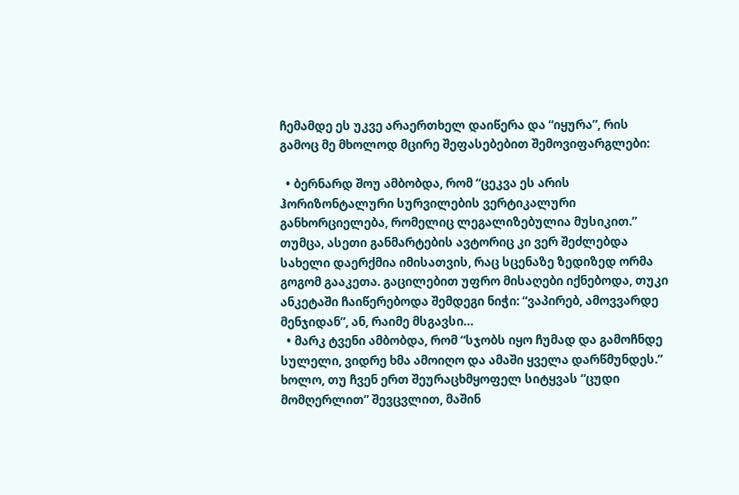ჩემამდე ეს უკვე არაერთხელ დაიწერა და “იყურა”, რის გამოც მე მხოლოდ მცირე შეფასებებით შემოვიფარგლები:

  • ბერნარდ შოუ ამბობდა, რომ “ცეკვა ეს არის ჰორიზონტალური სურვილების ვერტიკალური განხორციელება, რომელიც ლეგალიზებულია მუსიკით.” თუმცა, ასეთი განმარტების ავტორიც კი ვერ შეძლებდა სახელი დაერქმია იმისათვის, რაც სცენაზე ზედიზედ ორმა გოგომ გააკეთა. გაცილებით უფრო მისაღები იქნებოდა, თუკი ანკეტაში ჩაიწერებოდა შემდეგი ნიჭი: “ვაპირებ, ამოვვარდე მენჯიდან”, ან, რაიმე მსგავსი…
  • მარკ ტვენი ამბობდა, რომ “სჯობს იყო ჩუმად და გამოჩნდე სულელი, ვიდრე ხმა ამოიღო და ამაში ყველა დარწმუნდეს.” ხოლო, თუ ჩვენ ერთ შეურაცხმყოფელ სიტყვას “ცუდი მომღერლით” შევცვლით, მაშინ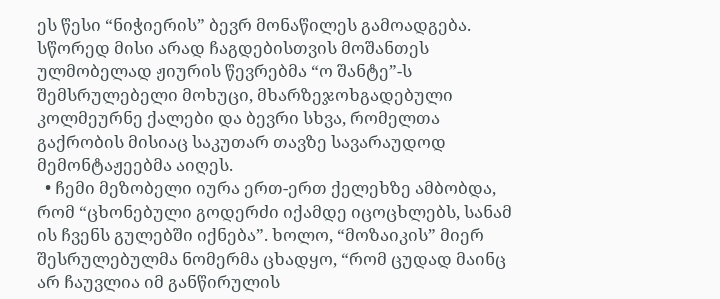ეს წესი “ნიჭიერის” ბევრ მონაწილეს გამოადგება. სწორედ მისი არად ჩაგდებისთვის მოშანთეს ულმობელად ჟიურის წევრებმა “ო შანტე”-ს შემსრულებელი მოხუცი, მხარზეჯოხგადებული კოლმეურნე ქალები და ბევრი სხვა, რომელთა გაქრობის მისიაც საკუთარ თავზე სავარაუდოდ მემონტაჟეებმა აიღეს.
  • ჩემი მეზობელი იურა ერთ-ერთ ქელეხზე ამბობდა, რომ “ცხონებული გოდერძი იქამდე იცოცხლებს, სანამ ის ჩვენს გულებში იქნება”. ხოლო, “მოზაიკის” მიერ შესრულებულმა ნომერმა ცხადყო, “რომ ცუდად მაინც არ ჩაუვლია იმ განწირულის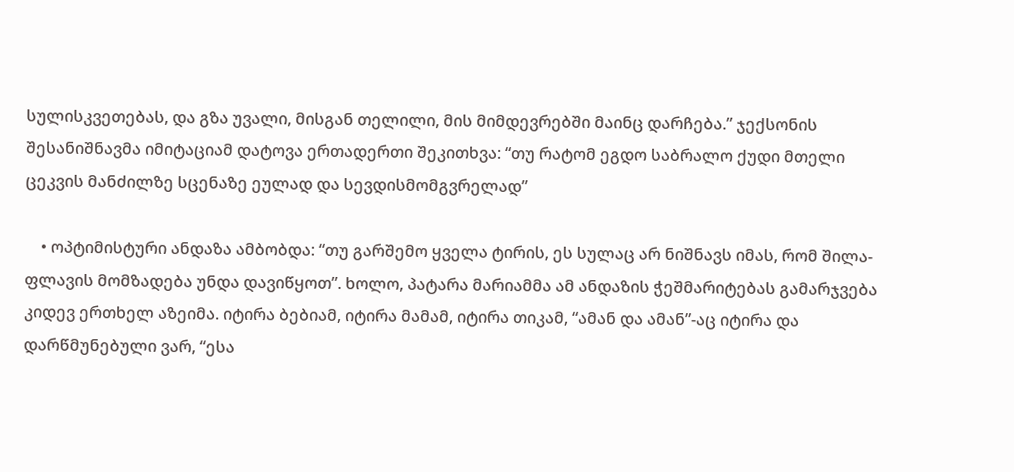სულისკვეთებას, და გზა უვალი, მისგან თელილი, მის მიმდევრებში მაინც დარჩება.” ჯექსონის შესანიშნავმა იმიტაციამ დატოვა ერთადერთი შეკითხვა: “თუ რატომ ეგდო საბრალო ქუდი მთელი ცეკვის მანძილზე სცენაზე ეულად და სევდისმომგვრელად”

    • ოპტიმისტური ანდაზა ამბობდა: “თუ გარშემო ყველა ტირის, ეს სულაც არ ნიშნავს იმას, რომ შილა-ფლავის მომზადება უნდა დავიწყოთ”. ხოლო, პატარა მარიამმა ამ ანდაზის ჭეშმარიტებას გამარჯვება კიდევ ერთხელ აზეიმა. იტირა ბებიამ, იტირა მამამ, იტირა თიკამ, “ამან და ამან”-აც იტირა და დარწმუნებული ვარ, “ესა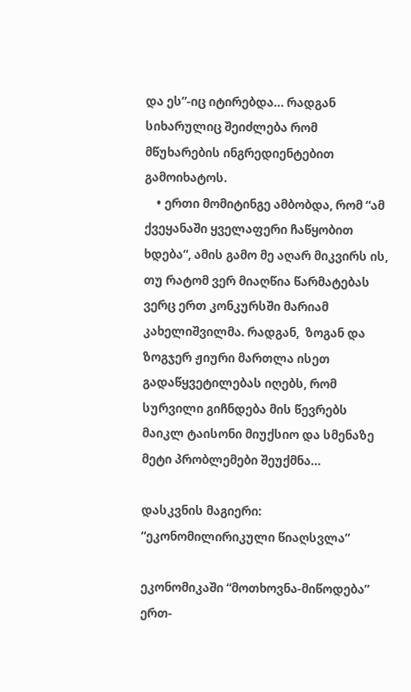და ეს”-იც იტირებდა… რადგან სიხარულიც შეიძლება რომ მწუხარების ინგრედიენტებით გამოიხატოს.
    • ერთი მომიტინგე ამბობდა, რომ “ამ ქვეყანაში ყველაფერი ჩაწყობით ხდება“, ამის გამო მე აღარ მიკვირს ის, თუ რატომ ვერ მიაღწია წარმატებას ვერც ერთ კონკურსში მარიამ კახელიშვილმა. რადგან,  ზოგან და ზოგჯერ ჟიური მართლა ისეთ გადაწყვეტილებას იღებს, რომ სურვილი გიჩნდება მის წევრებს მაიკლ ტაისონი მიუქსიო და სმენაზე მეტი პრობლემები შეუქმნა…

დასკვნის მაგიერი: “ეკონომილირიკული წიაღსვლა”

ეკონომიკაში “მოთხოვნა-მიწოდება” ერთ-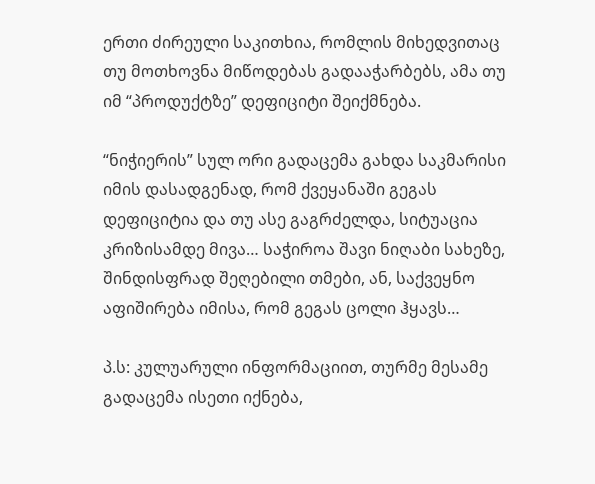ერთი ძირეული საკითხია, რომლის მიხედვითაც თუ მოთხოვნა მიწოდებას გადააჭარბებს, ამა თუ იმ “პროდუქტზე” დეფიციტი შეიქმნება.

“ნიჭიერის” სულ ორი გადაცემა გახდა საკმარისი იმის დასადგენად, რომ ქვეყანაში გეგას დეფიციტია და თუ ასე გაგრძელდა, სიტუაცია კრიზისამდე მივა… საჭიროა შავი ნიღაბი სახეზე, შინდისფრად შეღებილი თმები, ან, საქვეყნო აფიშირება იმისა, რომ გეგას ცოლი ჰყავს…

პ.ს: კულუარული ინფორმაციით, თურმე მესამე გადაცემა ისეთი იქნება,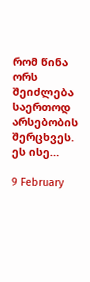რომ წინა ორს შეიძლება საერთოდ არსებობის შერცხვეს. ეს ისე…

9 February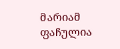მარიამ ფაჩულია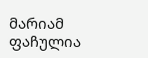მარიამ ფაჩულია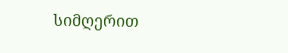სიმღერით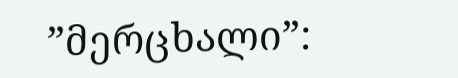”მერცხალი”: